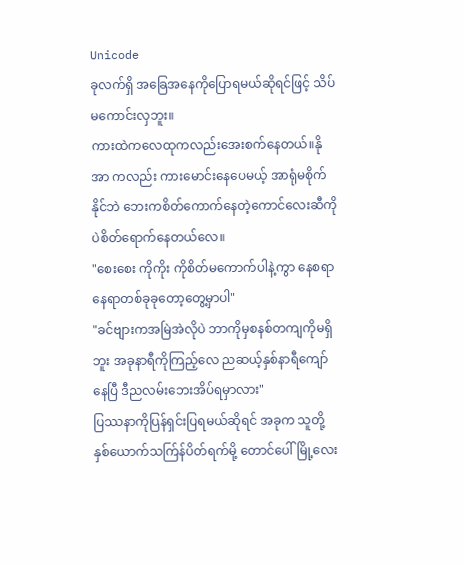Unicode
ခုလက်ရှိ အခြေအနေကိုပြောရမယ်ဆိုရင်ဖြင့် သိပ်မကောင်းလှဘူး။
ကားထဲကလေထုကလည်းအေးစက်နေတယ်။နိုအာ ကလည်း ကားမောင်းနေပေမယ့် အာရုံမစိုက်နိုင်ဘဲ ဘေးကစိတ်ကောက်နေတဲ့ကောင်လေးဆီကိုပဲစိတ်ရောက်နေတယ်လေ။
"စေးစေး ကိုကိုး ကိုစိတ်မကောက်ပါနဲ့ကွာ နေစရာနေရာတစ်ခုခုတော့တွေ့မှာပါ"
"ခင်ဗျားကအမြဲအဲလိုပဲ ဘာကိုမှစနစ်တကျကိုမရှိဘူး အခုနာရီကိုကြည့်လေ ညဆယ့်နှစ်နာရီကျော်နေပြီ ဒီညလမ်းဘေးအိပ်ရမှာလား"
ပြဿနာကိုပြန်ရှင်းပြရမယ်ဆိုရင် အခုက သူတို့နှစ်ယောက်သက်ြန်ပိတ်ရက်မို့ တောင်ပေါ်မြို့လေး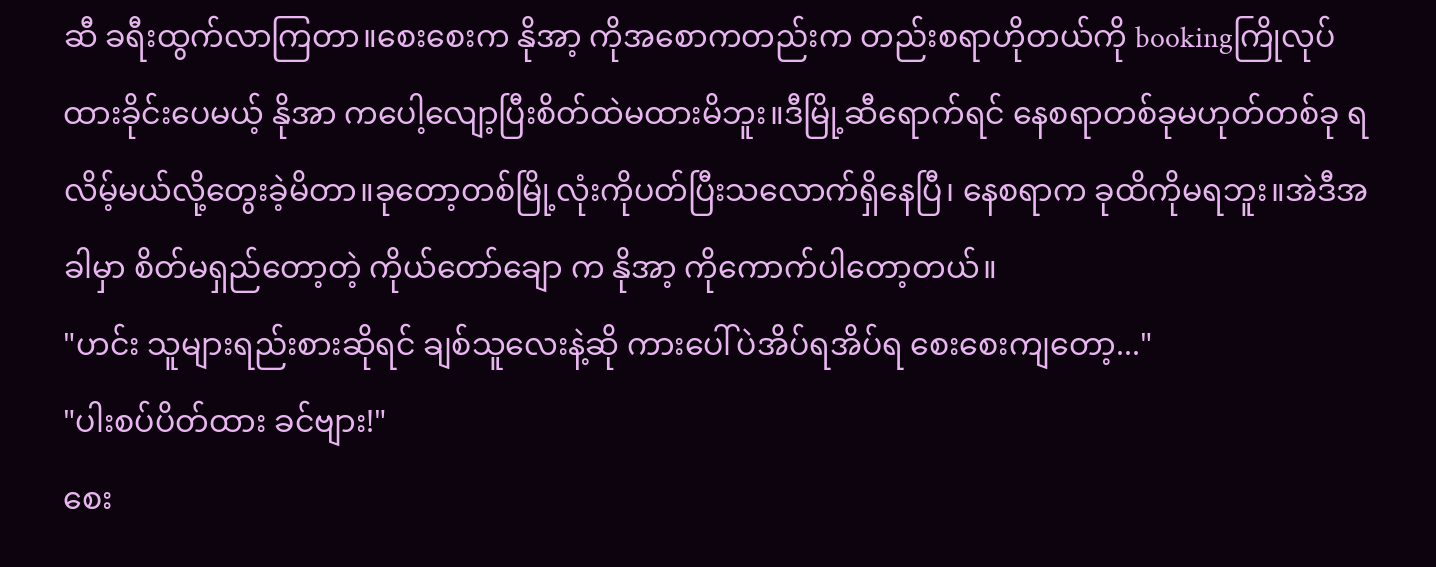ဆီ ခရီးထွက်လာကြတာ။စေးစေးက နိုအာ့ ကိုအစောကတည်းက တည်းစရာဟိုတယ်ကို bookingကြိုလုပ်ထားခိုင်းပေမယ့် နိုအာ ကပေါ့လျော့ပြီးစိတ်ထဲမထားမိဘူး။ဒီမြို့ဆီရောက်ရင် နေစရာတစ်ခုမဟုတ်တစ်ခု ရလိမ့်မယ်လို့တွေးခဲ့မိတာ။ခုတော့တစ်မြို့လုံးကိုပတ်ပြီးသလောက်ရှိနေပြီ၊ နေစရာက ခုထိကိုမရဘူး။အဲဒီအခါမှာ စိတ်မရှည်တော့တဲ့ ကိုယ်တော်ချော က နိုအာ့ ကိုကောက်ပါတော့တယ်။
"ဟင်း သူများရည်းစားဆိုရင် ချစ်သူလေးနဲ့ဆို ကားပေါ်ပဲအိပ်ရအိပ်ရ စေးစေးကျတော့..."
"ပါးစပ်ပိတ်ထား ခင်ဗျား!"
စေး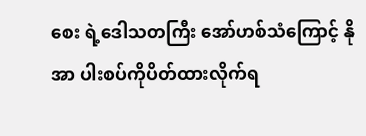စေး ရဲ့ဒေါသတကြီး အော်ဟစ်သံကြောင့် နိုအာ ပါးစပ်ကိုပိတ်ထားလိုက်ရ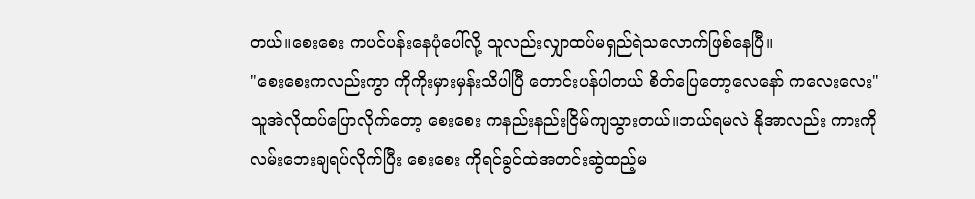တယ်။စေးစေး ကပင်ပန်းနေပုံပေါ်လို့ သူလည်းလျှာထပ်မရှည်ရဲသလောက်ဖြစ်နေပြီ။
"စေးစေးကလည်းကွာ ကိုကိုးမှားမှန်းသိပါပြီ တောင်းပန်ပါတယ် စိတ်ပြေတော့လေနော် ကလေးလေး"
သူအဲလိုထပ်ပြောလိုက်တော့ စေးစေး ကနည်းနည်းငြိမ်ကျသွားတယ်။ဘယ်ရမလဲ နိုအာလည်း ကားကိုလမ်းဘေးချရပ်လိုက်ပြီး စေးစေး ကိုရင်ခွင်ထဲအတင်းဆွဲထည့်မ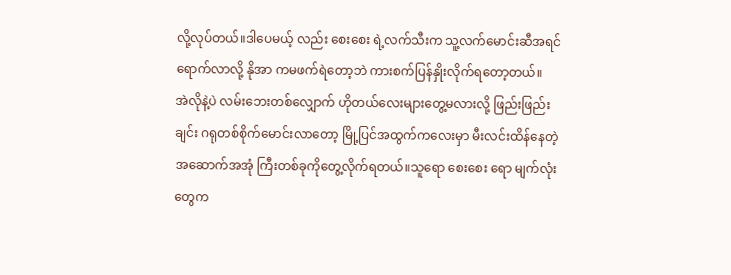လို့လုပ်တယ်။ဒါပေမယ့် လည်း စေးစေး ရဲ့လက်သီးက သူ့လက်မောင်းဆီအရင်ရောက်လာလို့ နိုအာ ကမဖက်ရဲတော့ဘဲ ကားစက်ပြန်နှိုးလိုက်ရတော့တယ်။
အဲလိုနဲ့ပဲ လမ်းဘေးတစ်လျှောက် ဟိုတယ်လေးများတွေ့မလားလို့ ဖြည်းဖြည်းချင်း ဂရုတစ်စိုက်မောင်းလာတော့ မြို့ပြင်အထွက်ကလေးမှာ မီးလင်းထိန်နေတဲ့ အဆောက်အအုံ ကြီးတစ်ခုကိုတွေ့လိုက်ရတယ်။သူရော စေးစေး ရော မျက်လုံးတွေက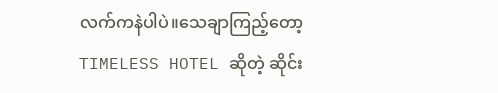လက်ကနဲပါပဲ။သေချာကြည့်တော့ TIMELESS HOTEL ဆိုတဲ့ ဆိုင်း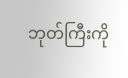ဘုတ်ကြီးကို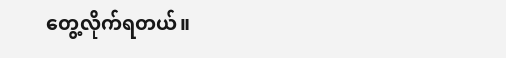တွေ့လိုက်ရတယ်။